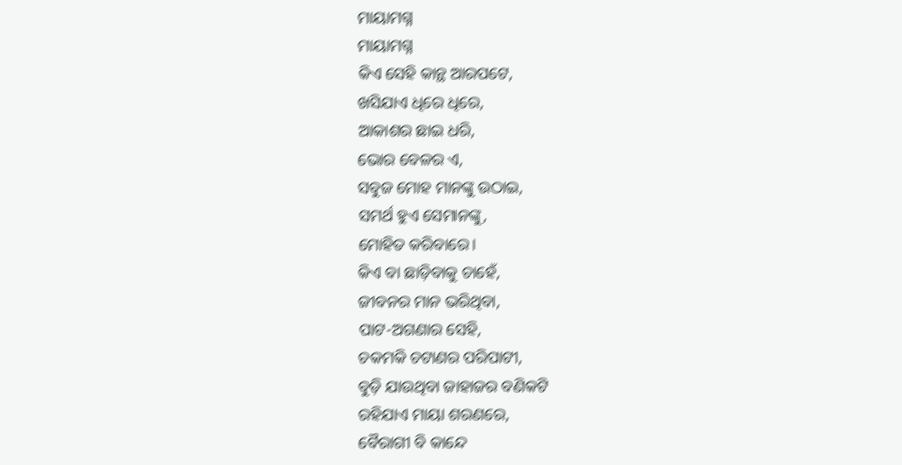ମାୟାମଗ୍ନ
ମାୟାମଗ୍ନ
କିଏ ସେହି କାନ୍ଥ ଆରପଟେ,
ଖସିଯାଏ ଧିରେ ଧିରେ,
ଆକାଶର ଛାଇ ଧରି,
ଭୋର ବେଳର ଏ,
ସବୁଜ ମୋହ ମାନଙ୍କୁ ଉଠାଇ,
ସମର୍ଥ ହୁଏ ସେମାନଙ୍କୁ,
ମୋହିତ କରିବାରେ।
କିଏ ବା ଛାଡ଼ିବାକୁ ଚାହେଁ,
ଜୀବନର ମାନ ଭରିଥିବା,
ପାଟ-ଅଗଣାର ସେହି,
ଚକମକି ଚଟାଣର ପରିପାଟୀ,
ବୁଡ଼ି ଯାଉଥିବା ଜାହାଜର ବଣିକଟି
ରହିଯାଏ ମାୟା ଶରଣରେ,
ବୈରାଗୀ ବି କାନ୍ଦେ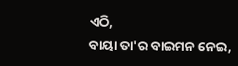ଏଠି,
ବାୟା ତା'ର ବାଇମନ ନେଇ,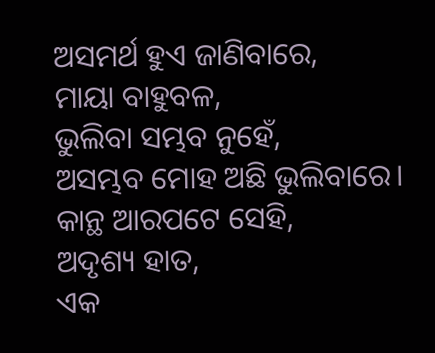ଅସମର୍ଥ ହୁଏ ଜାଣିବାରେ,
ମାୟା ବାହୁବଳ,
ଭୁଲିବା ସମ୍ଭବ ନୁହେଁ,
ଅସମ୍ଭବ ମୋହ ଅଛି ଭୁଲିବାରେ।
କାନ୍ଥ ଆରପଟେ ସେହି,
ଅଦୃଶ୍ୟ ହାତ,
ଏକ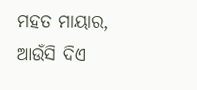ମହତ ମାୟାର,
ଆଉଁସି ଦିଏ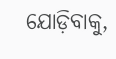ଯୋଡ଼ିବାକୁ,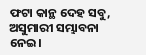ଫଟା କାନ୍ଥ ଦେହ ସବୁ,
ଅସୁମାରୀ ସମ୍ଭାବନା ନେଇ।